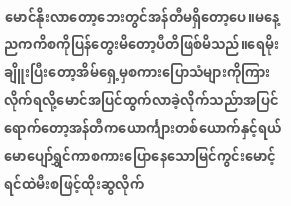မောင်နိုးလာတော့ဘေးတွင်အန်တီမရှိတော့ပေ။မနေ့ညကကိစကိုပြန်တွေးမိတော့ပီတိဖြစ်မိသည်။ရေမိုးချိူးပြီးတော့အိမ်ရှေ့မှစကားပြောသံများကိုကြားလိုက်ရလို့မောင်အပြင်ထွက်လာခဲ့လိုက်သည်ာအပြင်ရောက်တော့အန်တီကယောင်္ကျားတစ်ယောက်နှင့်ရယ်မောပျော်ရွှင်ကာစကားပြောနေသောမြင်ကွင်းမောင့်ရင်ထဲမီးစဖြင့်ထိုးဆွလိုက်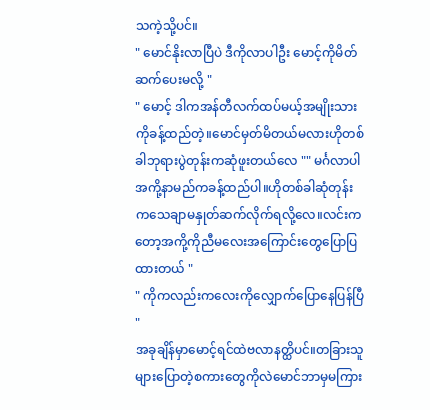သကဲ့သို့ပင်။
" မောင်နိုးလာပြီပဲ ဒီကိုလာပါဦး မောင့်ကိုမိတ်ဆက်ပေးမလို့ "
" မောင့် ဒါကအန်တီလက်ထပ်မယ့်အမျိုးသား
ကိုခန့်ထည်တဲ့။မောင်မှတ်မိတယ်မလားဟိုတစ်ခါဘုရားပွဲတုန်းကဆုံဖူးတယ်လေ "" မင်္ဂလာပါအကို့နာမည်ကခန့်ထည်ပါ။ဟိုတစ်ခါဆုံတုန်းကသေချာမနှုတ်ဆက်လိုက်ရလို့လေ။လင်းကတော့အကို့ကိုညီမလေးအကြောင်းတွေပြောပြထားတယ် "
" ကိုကလည်းကလေးကိုလျှောက်ပြောနေပြန်ပြီ "
အခုချိန်မှာမောင့်ရင်ထဲဗလာနတ္ထိပင်။တခြားသူများပြောတဲ့စကားတွေကိုလဲမောင်ဘာမှမကြား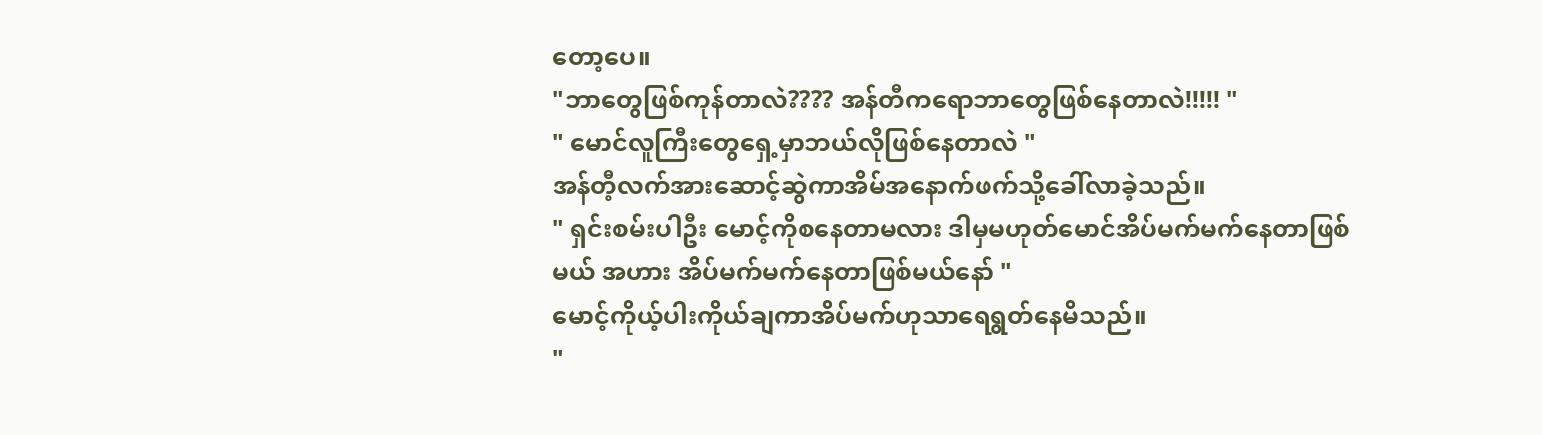တော့ပေ။
"ဘာတွေဖြစ်ကုန်တာလဲ???? အန်တီကရောဘာတွေဖြစ်နေတာလဲ!!!!! "
" မောင်လူကြီးတွေရှေ့မှာဘယ်လိုဖြစ်နေတာလဲ "
အန်တီ့လက်အားဆောင့်ဆွဲကာအိမ်အနောက်ဖက်သို့ခေါ်လာခဲ့သည်။
" ရှင်းစမ်းပါဦး မောင့်ကိုစနေတာမလား ဒါမှမဟုတ်မောင်အိပ်မက်မက်နေတာဖြစ်မယ် အဟား အိပ်မက်မက်နေတာဖြစ်မယ်နော် "
မောင့်ကိုယ့်ပါးကိုယ်ချကာအိပ်မက်ဟုသာရေရွတ်နေမိသည်။
"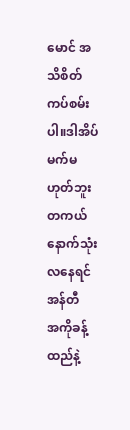မောင် အသိစိတ်ကပ်စမ်းပါ။ဒါအိပ်မက်မဟုတ်ဘူးတကယ်နောက်သုံးလနေရင်အန်တီ
အကိုခန့်ထည်နဲ့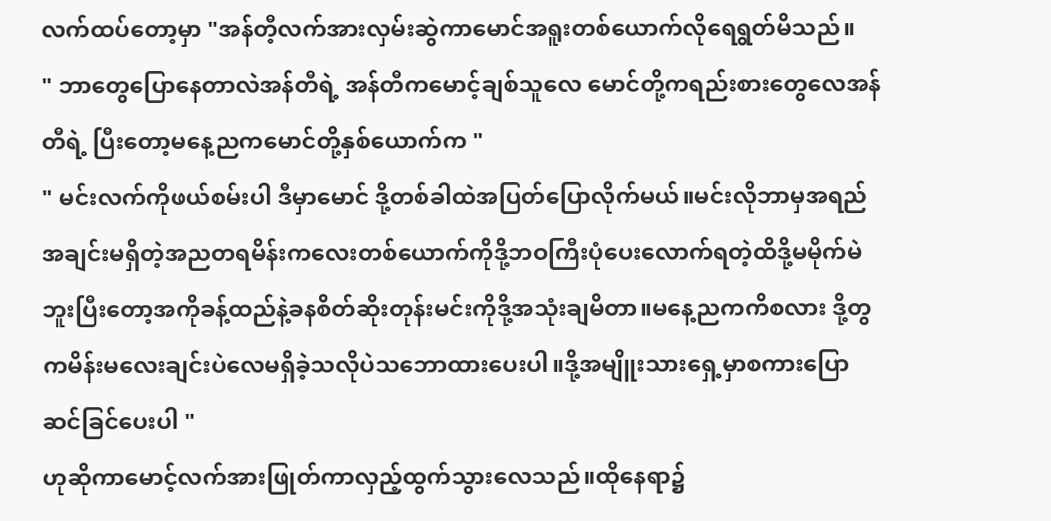လက်ထပ်တော့မှာ "အန်တီ့လက်အားလှမ်းဆွဲကာမောင်အရူးတစ်ယောက်လိုရေရွတ်မိသည်။
" ဘာတွေပြောနေတာလဲအန်တီရဲ့ အန်တီကမောင့်ချစ်သူလေ မောင်တို့ကရည်းစားတွေလေအန်တီရဲ့ ပြီးတော့မနေ့ညကမောင်တို့နှစ်ယောက်က "
" မင်းလက်ကိုဖယ်စမ်းပါ ဒီမှာမောင် ဒို့တစ်ခါထဲအပြတ်ပြောလိုက်မယ်။မင်းလိုဘာမှအရည်အချင်းမရှိတဲ့အညတရမိန်းကလေးတစ်ယောက်ကိုဒို့ဘဝကြီးပုံပေးလောက်ရတဲ့ထိဒို့မမိုက်မဲဘူးပြီးတော့အကိုခန့်ထည်နဲ့ခနစိတ်ဆိုးတုန်းမင်းကိုဒို့အသုံးချမိတာ။မနေ့ညကကိစလား ဒို့တွကမိန်းမလေးချင်းပဲလေမရှိခဲ့သလိုပဲသဘောထားပေးပါ။ဒို့အမျိူးသားရှေ့မှာစကားပြောဆင်ခြင်ပေးပါ "
ဟုဆိုကာမောင့်လက်အားဖြုတ်ကာလှည့်ထွက်သွားလေသည်။ထိုနေရာ၌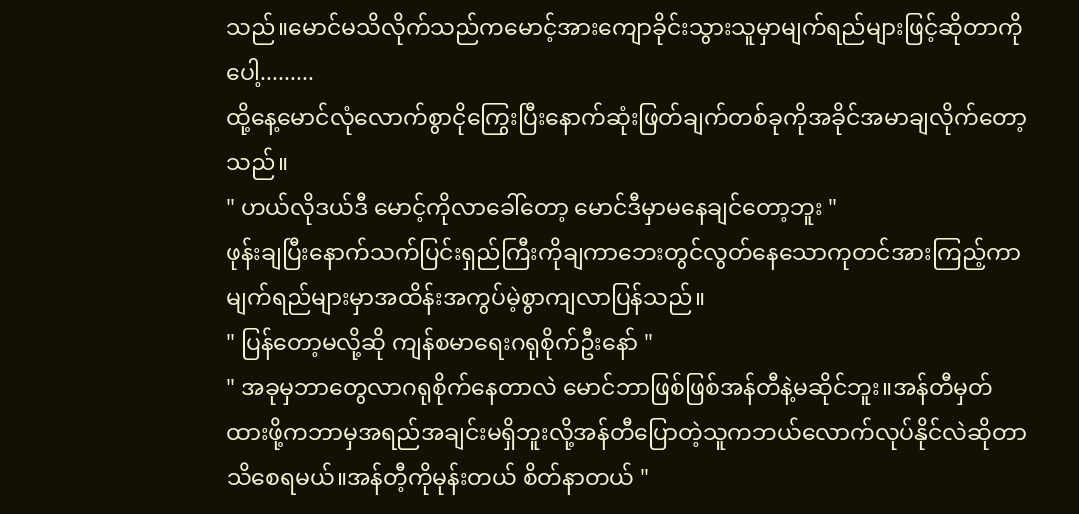သည်။မောင်မသိလိုက်သည်ကမောင့်အားကျောခိုင်းသွားသူမှာမျက်ရည်များဖြင့်ဆိုတာကိုပေါ့.........
ထို့နေ့မောင်လုံလောက်စွာငိုကြွေးပြီးနောက်ဆုံးဖြတ်ချက်တစ်ခုကိုအခိုင်အမာချလိုက်တော့သည်။
" ဟယ်လိုဒယ်ဒီ မောင့်ကိုလာခေါ်တော့ မောင်ဒီမှာမနေချင်တော့ဘူး "
ဖုန်းချပြီးနောက်သက်ပြင်းရှည်ကြီးကိုချကာဘေးတွင်လွတ်နေသောကုတင်အားကြည့်ကာမျက်ရည်များမှာအထိန်းအကွပ်မဲ့စွာကျလာပြန်သည်။
" ပြန်တော့မလို့ဆို ကျန်စမာရေးဂရုစိုက်ဦးနော် "
" အခုမှဘာတွေလာဂရုစိုက်နေတာလဲ မောင်ဘာဖြစ်ဖြစ်အန်တီနဲ့မဆိုင်ဘူး။အန်တီမှတ်ထားဖို့ကဘာမှအရည်အချင်းမရှိဘူးလို့အန်တီပြောတဲ့သူကဘယ်လောက်လုပ်နိုင်လဲဆိုတာသိစေရမယ်။အန်တီ့ကိုမုန်းတယ် စိတ်နာတယ် "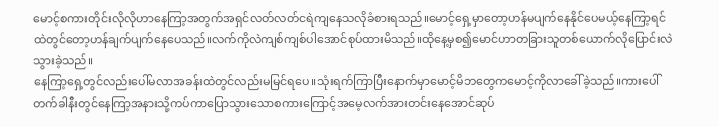မောင့်စကားတိုင်းလိုလိုဟာနေကြာ့အတွက်အရှင်လတ်လတ်ငရဲကျနေသလိုခံစားရသည်။မောင့်ရှေ့မှာတော့ဟန်မပျက်နေနိုင်ပေမယ့်နေကြာ့ရင်ထဲတွင်တော့ဟန်ချက်ပျက်နေပေသည်။လက်ကိုလဲကျစ်ကျစ်ပါအောင်စုပ်ထားမိသည်။ထိုနေ့မှစ၍မောင်ဟာတခြားသူတစ်ယောက်လိုပြောင်းလဲသွားခဲ့သည်။
နေကြာ့ရှေ့တွင်လည်းပေါ်မလာအခန်းထဲတွင်လည်းမမြင်ရပေ။သုံးရက်ကြာပြီးနောက်မှာမောင့်မိဘတွေကမောင့်ကိုလာခေါ်ခဲ့သည်။ကားပေါ်တက်ခါနီးတွင်နေကြာ့အနားသို့ကပ်ကာပြောသွားသောစကားကြောင့်အမေ့လက်အားတင်းနေအောင်ဆုပ်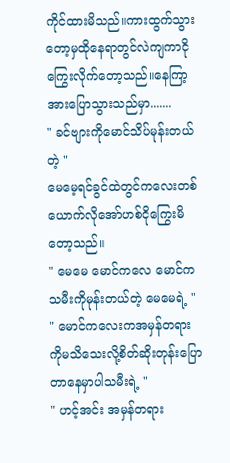ကိုင်ထားမိသည်။ကားထွက်သွားတော့မှထိုနေရာတွင်လဲကျကာငိုကြွေးလိုက်တော့သည်။နေကြာ့အားပြောသွားသည်မှာ.......
" ခင်ဗျားကိုမောင်သိပ်မုန်းတယ်တဲ့ "
မေမေ့ရင်ခွင်ထဲတွင်ကလေးတစ်ယောက်လိုအော်ဟစ်ငိုကြွေးမိတော့သည်။
" မေမေ မောင်ကလေ မောင်ကသမီးကိုမုန်းတယ်တဲ့ မေမေရဲ့ "
" မောင်ကလေးကအမှန်တရားကိုမသိသေးလို့စိတ်ဆိုးတုန်းပြောတာနေမှာပါသမီးရဲ့ "
" ဟင့်အင်း အမှန်တရား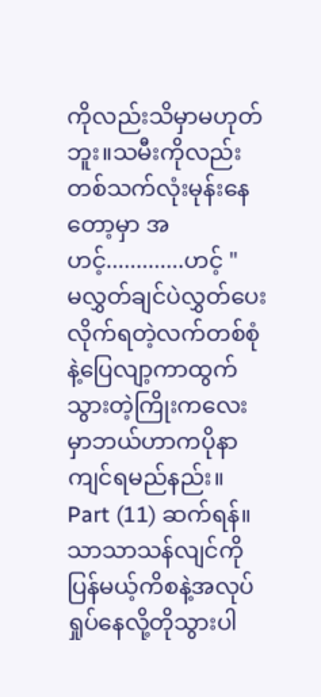ကိုလည်းသိမှာမဟုတ်ဘူး။သမီးကိုလည်းတစ်သက်လုံးမုန်းနေတော့မှာ အဟင့်.............ဟင့် "
မလွှတ်ချင်ပဲလွှတ်ပေးလိုက်ရတဲ့လက်တစ်စုံနဲ့ပြေလျာ့ကာထွက်သွားတဲ့ကြိုးကလေးမှာဘယ်ဟာကပိုနာကျင်ရမည်နည်း။
Part (11) ဆက်ရန်။
သာသာသန်လျင်ကိုပြန်မယ့်ကိစနဲ့အလုပ်ရှုပ်နေလို့တိုသွားပါ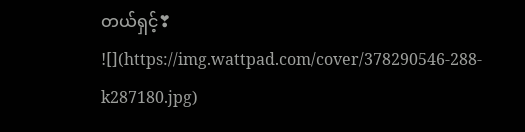တယ်ရှင့်❣
![](https://img.wattpad.com/cover/378290546-288-k287180.jpg)